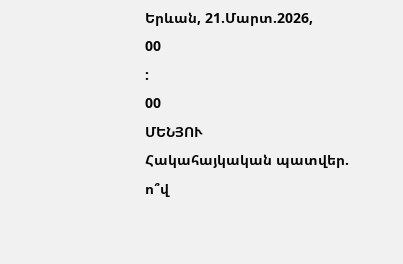Երևան, 21.Մարտ.2026,
00
:
00
ՄԵՆՅՈՒ
Հակահայկական պատվեր. ո՞վ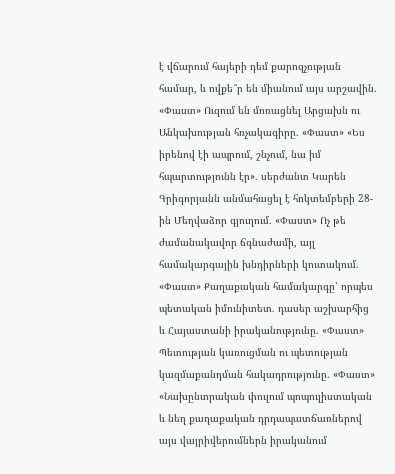է վճարում հայերի դեմ քարոզչության համար, և ովքե՞ր են միանում այս արշավին. «Փաստ» Ուզում են մոռացնել Արցախն ու Անկախության հռչակագիրը. «Փաստ» «Ես իրենով էի ապրում, շնչում, նա իմ հպարտությունն էր». սերժանտ Կարեն Գրիգորյանն անմահացել է հոկտեմբերի 28-ին Մեղվաձոր գյուղում. «Փաստ» Ոչ թե ժամանակավոր ճգնաժամի, այլ համակարգային խնդիրների կուտակում. «Փաստ» Քաղաքական համակարգը՝ որպես պետական իմունիտետ. դասեր աշխարհից և Հայաստանի իրականությունը. «Փաստ» Պետության կառուցման ու պետության կազմաքանդման հակադրությունը. «Փաստ» «Նախընտրական փուլում պոպուլիստական և նեղ քաղաքական դրդապատճառներով այս վայրիվերումներն իրականում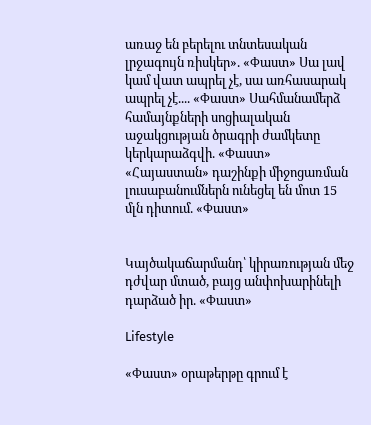առաջ են բերելու տնտեսական լրջագույն ռիսկեր». «Փաստ» Սա լավ կամ վատ ապրել չէ, սա առհասարակ ապրել չէ.... «Փաստ» Սահմանամերձ համայնքների սոցիալական աջակցության ծրագրի ժամկետը կերկարաձգվի. «Փաստ» «Հայաստան» դաշինքի միջոցառման լուսաբանումներն ունեցել են մոտ 15 մլն դիտում. «Փաստ»


Կայծակաճարմանդ՝ կիրառության մեջ դժվար մտած, բայց անփոխարինելի դարձած իր. «Փաստ»

Lifestyle

«Փաստ» օրաթերթը գրում է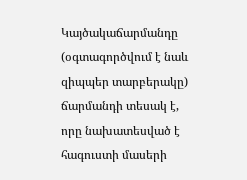Կայծակաճարմանդը (օգտագործվում է նաև զիպպեր տարբերակը) ճարմանդի տեսակ է, որը նախատեսված է հագուստի մասերի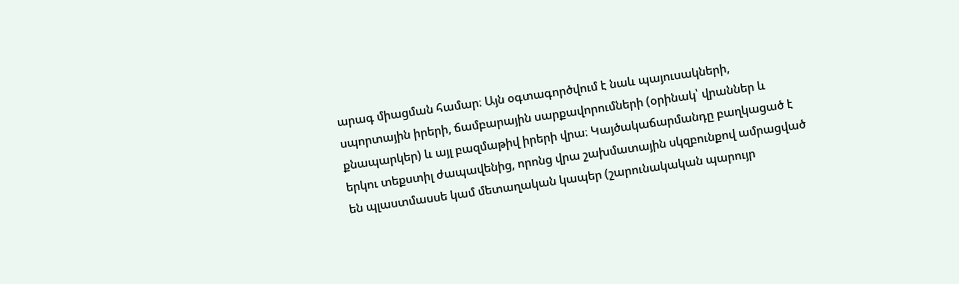արագ միացման համար։ Այն օգտագործվում է նաև պայուսակների, սպորտային իրերի, ճամբարային սարքավորումների (օրինակ՝ վրաններ և քնապարկեր) և այլ բազմաթիվ իրերի վրա։ Կայծակաճարմանդը բաղկացած է երկու տեքստիլ ժապավենից, որոնց վրա շախմատային սկզբունքով ամրացված են պլաստմասսե կամ մետաղական կապեր (շարունակական պարույր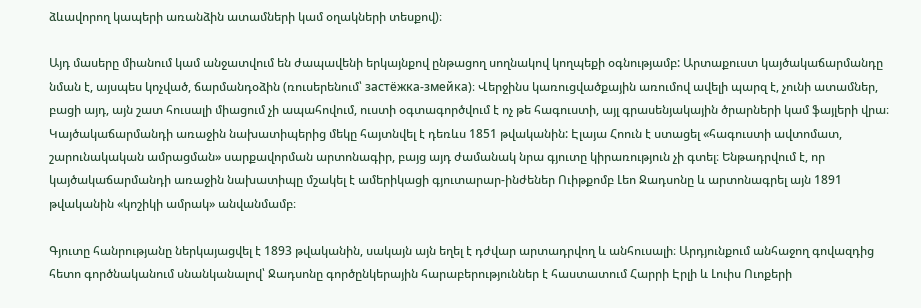ձևավորող կապերի առանձին ատամների կամ օղակների տեսքով)։

Այդ մասերը միանում կամ անջատվում են ժապավենի երկայնքով ընթացող սողնակով կողպեքի օգնությամբ: Արտաքուստ կայծակաճարմանդը նման է, այսպես կոչված, ճարմանդօձին (ռուսերենում՝ застёжка-змейка)։ Վերջինս կառուցվածքային առումով ավելի պարզ է, չունի ատամներ, բացի այդ, այն շատ հուսալի միացում չի ապահովում, ուստի օգտագործվում է ոչ թե հագուստի, այլ գրասենյակային ծրարների կամ ֆայլերի վրա։ Կայծակաճարմանդի առաջին նախատիպերից մեկը հայտնվել է դեռևս 1851 թվականին: Էլայա Հոուն է ստացել «հագուստի ավտոմատ, շարունակական ամրացման» սարքավորման արտոնագիր, բայց այդ ժամանակ նրա գյուտը կիրառություն չի գտել։ Ենթադրվում է, որ կայծակաճարմանդի առաջին նախատիպը մշակել է ամերիկացի գյուտարար-ինժեներ Ուիթքոմբ Լեո Ջադսոնը և արտոնագրել այն 1891 թվականին «կոշիկի ամրակ» անվանմամբ։

Գյուտը հանրությանը ներկայացվել է 1893 թվականին, սակայն այն եղել է դժվար արտադրվող և անհուսալի։ Արդյունքում անհաջող գովազդից հետո գործնականում սնանկանալով՝ Ջադսոնը գործընկերային հարաբերություններ է հաստատում Հարրի Էրլի և Լուիս Ուոքերի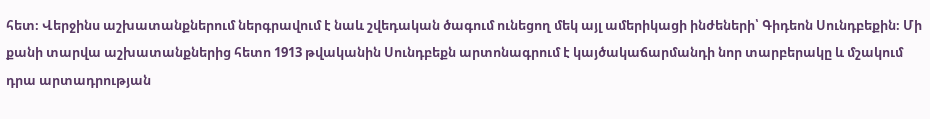հետ։ Վերջինս աշխատանքներում ներգրավում է նաև շվեդական ծագում ունեցող մեկ այլ ամերիկացի ինժեների՝ Գիդեոն Սունդբեքին։ Մի քանի տարվա աշխատանքներից հետո 1913 թվականին Սունդբեքն արտոնագրում է կայծակաճարմանդի նոր տարբերակը և մշակում դրա արտադրության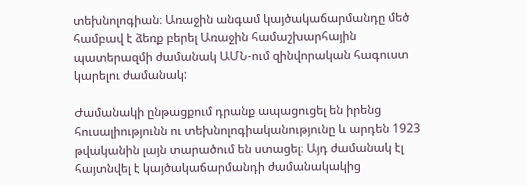տեխնոլոգիան։ Առաջին անգամ կայծակաճարմանդը մեծ համբավ է ձեռք բերել Առաջին համաշխարհային պատերազմի ժամանակ ԱՄՆ-ում զինվորական հագուստ կարելու ժամանակ:

Ժամանակի ընթացքում դրանք ապացուցել են իրենց հուսալիությունն ու տեխնոլոգիականությունը և արդեն 1923 թվականին լայն տարածում են ստացել։ Այդ ժամանակ էլ հայտնվել է կայծակաճարմանդի ժամանակակից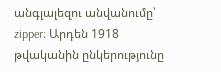անգլալեզու անվանումը՝ zipper։ Արդեն 1918 թվականին ընկերությունը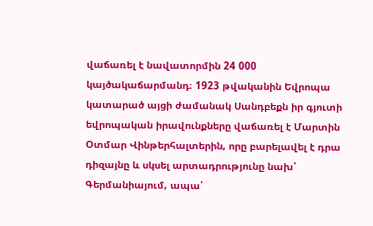վաճառել է նավատորմին 24 000 կայծակաճարմանդ։ 1923 թվականին Եվրոպա կատարած այցի ժամանակ Սանդբեքն իր գյուտի եվրոպական իրավունքները վաճառել է Մարտին Օտմար Վինթերհալտերին, որը բարելավել է դրա դիզայնը և սկսել արտադրությունը նախ՝ Գերմանիայում, ապա՝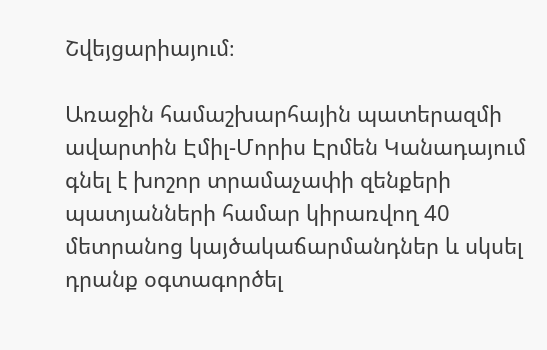Շվեյցարիայում։

Առաջին համաշխարհային պատերազմի ավարտին Էմիլ-Մորիս Էրմեն Կանադայում գնել է խոշոր տրամաչափի զենքերի պատյանների համար կիրառվող 40 մետրանոց կայծակաճարմանդներ և սկսել դրանք օգտագործել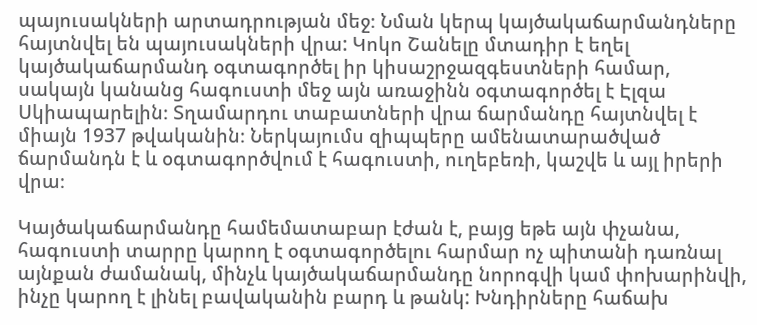պայուսակների արտադրության մեջ։ Նման կերպ կայծակաճարմանդները հայտնվել են պայուսակների վրա: Կոկո Շանելը մտադիր է եղել կայծակաճարմանդ օգտագործել իր կիսաշրջազգեստների համար, սակայն կանանց հագուստի մեջ այն առաջինն օգտագործել է Էլզա Սկիապարելին։ Տղամարդու տաբատների վրա ճարմանդը հայտնվել է միայն 1937 թվականին։ Ներկայումս զիպպերը ամենատարածված ճարմանդն է և օգտագործվում է հագուստի, ուղեբեռի, կաշվե և այլ իրերի վրա։

Կայծակաճարմանդը համեմատաբար էժան է, բայց եթե այն փչանա, հագուստի տարրը կարող է օգտագործելու հարմար ոչ պիտանի դառնալ այնքան ժամանակ, մինչև կայծակաճարմանդը նորոգվի կամ փոխարինվի, ինչը կարող է լինել բավականին բարդ և թանկ: Խնդիրները հաճախ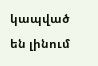կապված են լինում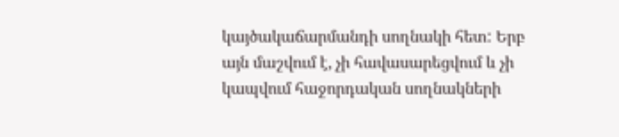կայծակաճարմանդի սողնակի հետ: Երբ այն մաշվում է, չի հավասարեցվում և չի կապվում հաջորդական սողնակների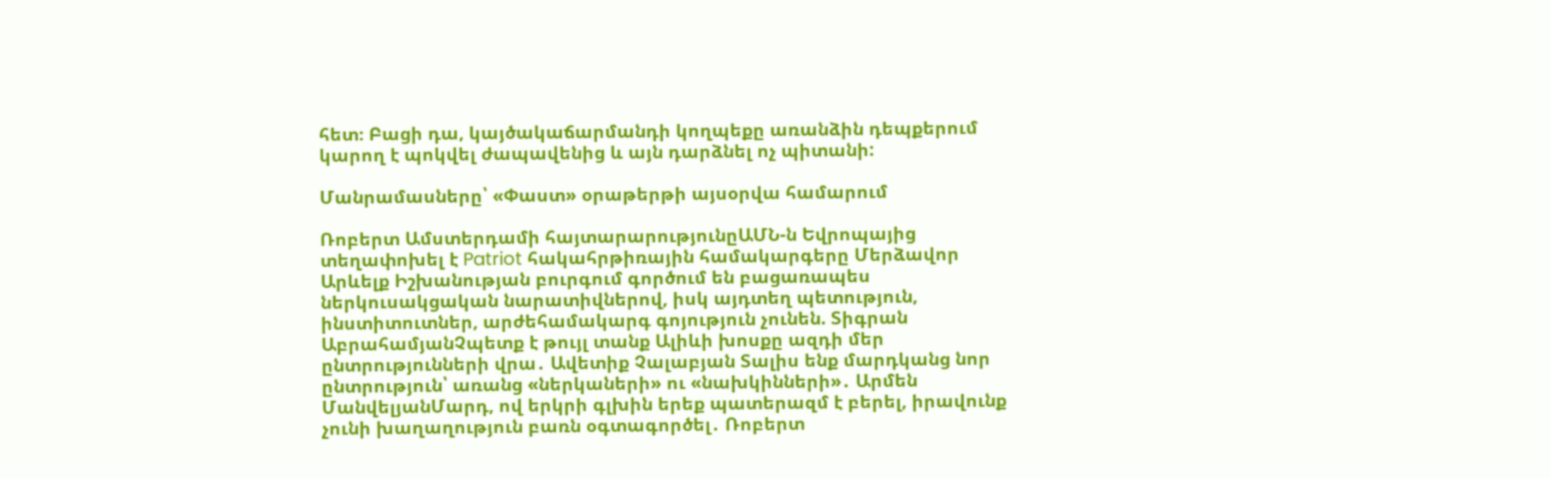հետ։ Բացի դա, կայծակաճարմանդի կողպեքը առանձին դեպքերում կարող է պոկվել ժապավենից և այն դարձնել ոչ պիտանի:

Մանրամասները՝ «Փաստ» օրաթերթի այսօրվա համարում

Ռոբերտ Ամստերդամի հայտարարությունըԱՄՆ-ն Եվրոպայից տեղափոխել է Patriot հակահրթիռային համակարգերը Մերձավոր Արևելք Իշխանության բուրգում գործում են բացառապես ներկուսակցական նարատիվներով, իսկ այդտեղ պետություն, ինստիտուտներ, արժեհամակարգ գոյություն չունեն. Տիգրան ԱբրահամյանՉպետք է թույլ տանք Ալիևի խոսքը ազդի մեր ընտրությունների վրա․ Ավետիք Չալաբյան Տալիս ենք մարդկանց նոր ընտրություն՝ առանց «ներկաների» ու «նախկինների»․ Արմեն ՄանվելյանՄարդ, ով երկրի գլխին երեք պատերազմ է բերել, իրավունք չունի խաղաղություն բառն օգտագործել․ Ռոբերտ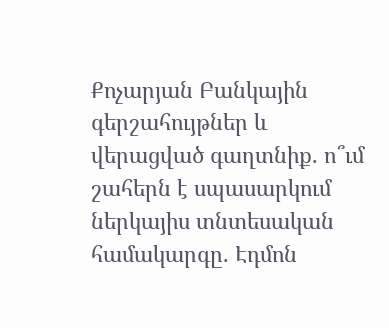Քոչարյան Բանկային գերշահույթներ և վերացված գաղտնիք. ո՞ւմ շահերն է սպասարկում ներկայիս տնտեսական համակարգը. Էդմոն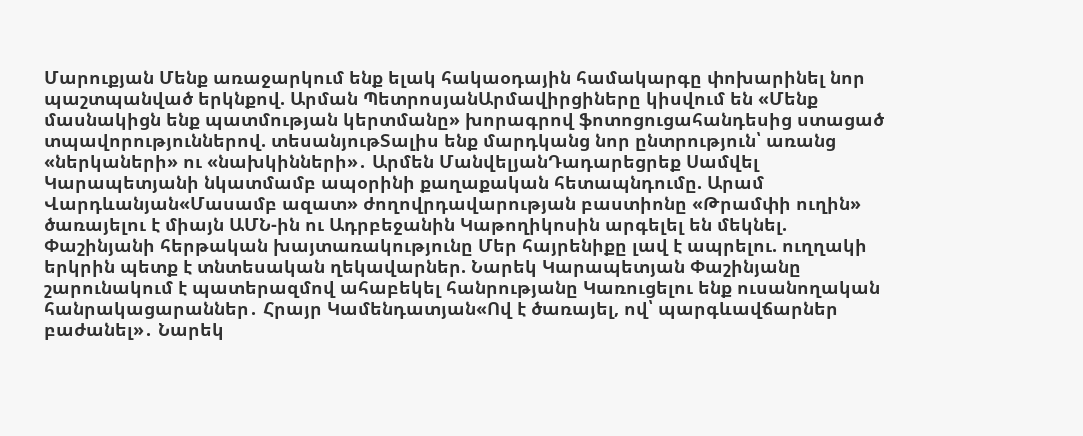Մարուքյան Մենք առաջարկում ենք ելակ հակաօդային համակարգը փոխարինել նոր պաշտպանված երկնքով. Արման ՊետրոսյանԱրմավիրցիները կիսվում են «Մենք մասնակիցն ենք պատմության կերտմանը» խորագրով ֆոտոցուցահանդեսից ստացած տպավորություններով. տեսանյութՏալիս ենք մարդկանց նոր ընտրություն՝ առանց «ներկաների» ու «նախկինների»․ Արմեն ՄանվելյանԴադարեցրեք Սամվել Կարապետյանի նկատմամբ ապօրինի քաղաքական հետապնդումը. Արամ Վարդևանյան«Մասամբ ազատ» ժողովրդավարության բաստիոնը «Թրամփի ուղին» ծառայելու է միայն ԱՄՆ-ին ու Ադրբեջանին Կաթողիկոսին արգելել են մեկնել. Փաշինյանի հերթական խայտառակությունը Մեր հայրենիքը լավ է ապրելու. ուղղակի երկրին պետք է տնտեսական ղեկավարներ. Նարեկ Կարապետյան Փաշինյանը շարունակում է պատերազմով ահաբեկել հանրությանը Կառուցելու ենք ուսանողական հանրակացարաններ․ Հրայր Կամենդատյան«Ով է ծառայել, ով՝ պարգևավճարներ բաժանել»․ Նարեկ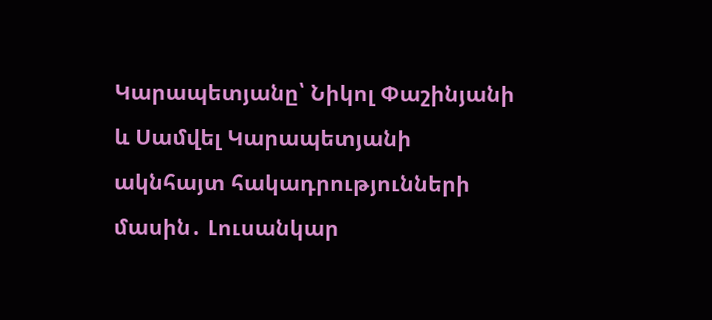Կարապետյանը՝ Նիկոլ Փաշինյանի և Սամվել Կարապետյանի ակնհայտ հակադրությունների մասին․ Լուսանկար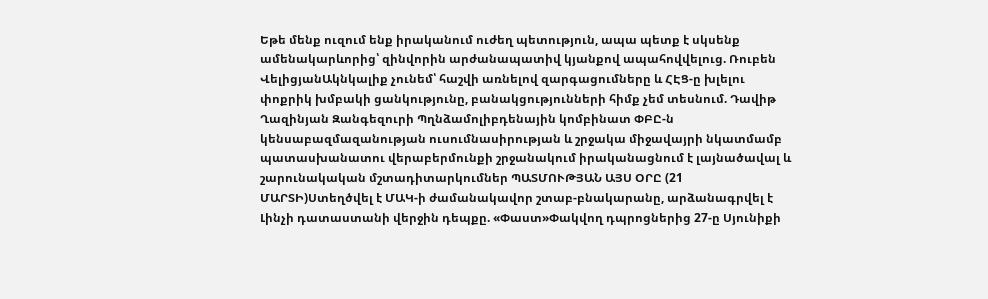Եթե մենք ուզում ենք իրականում ուժեղ պետություն, ապա պետք է սկսենք ամենակարևորից՝ զինվորին արժանապատիվ կյանքով ապահովվելուց. Ռուբեն ՎելիցյանԱկնկալիք չունեմ՝ հաշվի առնելով զարգացումները և ՀԷՑ-ը խլելու փոքրիկ խմբակի ցանկությունը, բանակցությունների հիմք չեմ տեսնում. Դավիթ Ղազինյան Զանգեզուրի Պղնձամոլիբդենային կոմբինատ ՓԲԸ-ն կենսաբազմազանության ուսումնասիրության և շրջակա միջավայրի նկատմամբ պատասխանատու վերաբերմունքի շրջանակում իրականացնում է լայնածավալ և շարունակական մշտադիտարկումներ ՊԱՏՄՈՒԹՅԱՆ ԱՅՍ ՕՐԸ (21 ՄԱՐՏԻ)Ստեղծվել է ՄԱԿ-ի ժամանակավոր շտաբ-բնակարանը, արձանագրվել է Լինչի դատաստանի վերջին դեպքը. «Փաստ»Փակվող դպրոցներից 27-ը Սյունիքի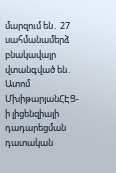մարզում են․ 27 սահմանամերձ բնակավայր վտանգված են․ Ատոմ ՄխիթարյանՀԷՑ-ի լիցենզիայի դադարեցման դատական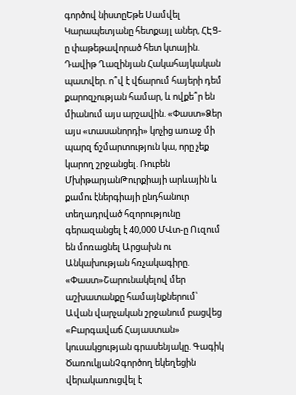գործով նիստըԵթե Սամվել Կարապետյանը հետքայլ աներ, ՀԷՑ-ը փաթեթավորած հետ կտային. Դավիթ Ղազինյան Հակահայկական պատվեր. ո՞վ է վճարում հայերի դեմ քարոզչության համար, և ովքե՞ր են միանում այս արշավին. «Փաստ»Ձեր այս «տասանորդի» կոչից առաջ մի պարզ ճշմարտություն կա, որը չեք կարող շրջանցել. Ռուբեն ՄխիթարյանԹուրքիայի արևային և քամու էներգիայի ընդհանուր տեղադրված հզորությունը գերազանցել է 40,000 ՄՎտ-ը Ուզում են մոռացնել Արցախն ու Անկախության հռչակագիրը. «Փաստ»Շարունակելով մեր աշխատանքը համայնքներում՝ Ավան վարչական շրջանում բացվեց «Բարգավաճ Հայաստան» կուսակցության գրասենյակը. Գագիկ ԾառուկյանՉգործող եկեղեցին վերակառուցվել է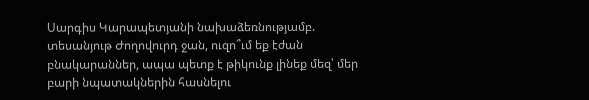Սարգիս Կարապետյանի նախաձեռնությամբ. տեսանյութ Ժողովուրդ ջան, ուզո՞ւմ եք էժան բնակարաններ, ապա պետք է թիկունք լինեք մեզ՝ մեր բարի նպատակներին հասնելու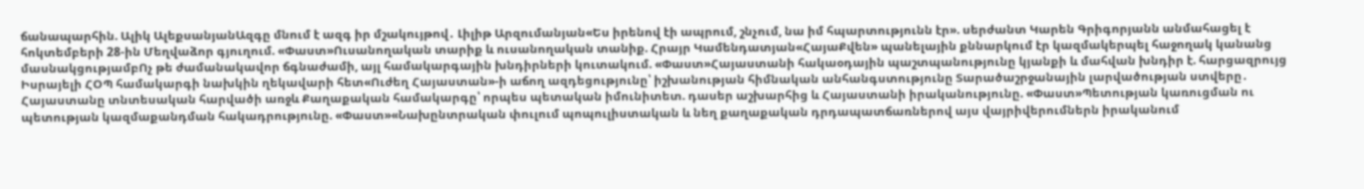ճանապարհին. Ալիկ ԱլեքսանյանԱզգը մնում է ազգ իր մշակույթով․ Լիլիթ Արզումանյան«Ես իրենով էի ապրում, շնչում, նա իմ հպարտությունն էր». սերժանտ Կարեն Գրիգորյանն անմահացել է հոկտեմբերի 28-ին Մեղվաձոր գյուղում. «Փաստ»Ուսանողական տարիք և ուսանողական տանիք. Հրայր Կամենդատյան«ՀայաՔվեն» պանելային քննարկում էր կազմակերպել հաջողակ կանանց մասնակցությամբՈչ թե ժամանակավոր ճգնաժամի, այլ համակարգային խնդիրների կուտակում. «Փաստ»Հայաստանի հակաօդային պաշտպանությունը կյանքի և մահվան խնդիր է. հարցազրույց Իսրայելի ՀՕՊ համակարգի նախկին ղեկավարի հետ«Ուժեղ Հայաստան»-ի աճող ազդեցությունը՝ իշխանության հիմնական անհանգստությունը Տարածաշրջանային լարվածության ստվերը․ Հայաստանը տնտեսական հարվածի առջև Քաղաքական համակարգը՝ որպես պետական իմունիտետ. դասեր աշխարհից և Հայաստանի իրականությունը. «Փաստ»Պետության կառուցման ու պետության կազմաքանդման հակադրությունը. «Փաստ»«Նախընտրական փուլում պոպուլիստական և նեղ քաղաքական դրդապատճառներով այս վայրիվերումներն իրականում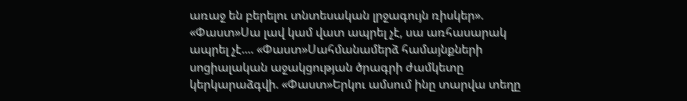առաջ են բերելու տնտեսական լրջագույն ռիսկեր». «Փաստ»Սա լավ կամ վատ ապրել չէ, սա առհասարակ ապրել չէ.... «Փաստ»Սահմանամերձ համայնքների սոցիալական աջակցության ծրագրի ժամկետը կերկարաձգվի. «Փաստ»Երկու ամսում ինը տարվա տեղը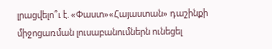լրացվելո՞ւ է. «Փաստ»«Հայաստան» դաշինքի միջոցառման լուսաբանումներն ունեցել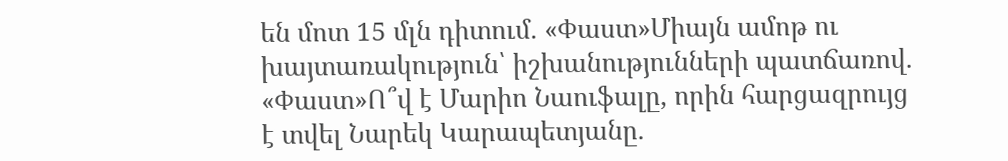են մոտ 15 մլն դիտում. «Փաստ»Միայն ամոթ ու խայտառակություն՝ իշխանությունների պատճառով. «Փաստ»Ո՞վ է Մարիո Նաուֆալը, որին հարցազրույց է տվել Նարեկ Կարապետյանը.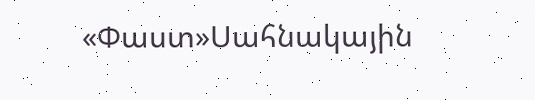«Փաստ»Սահնակային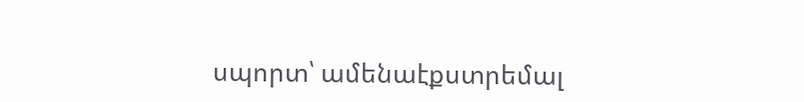սպորտ՝ ամենաէքստրեմալ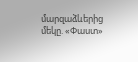մարզաձևերից մեկը. «Փաստ»